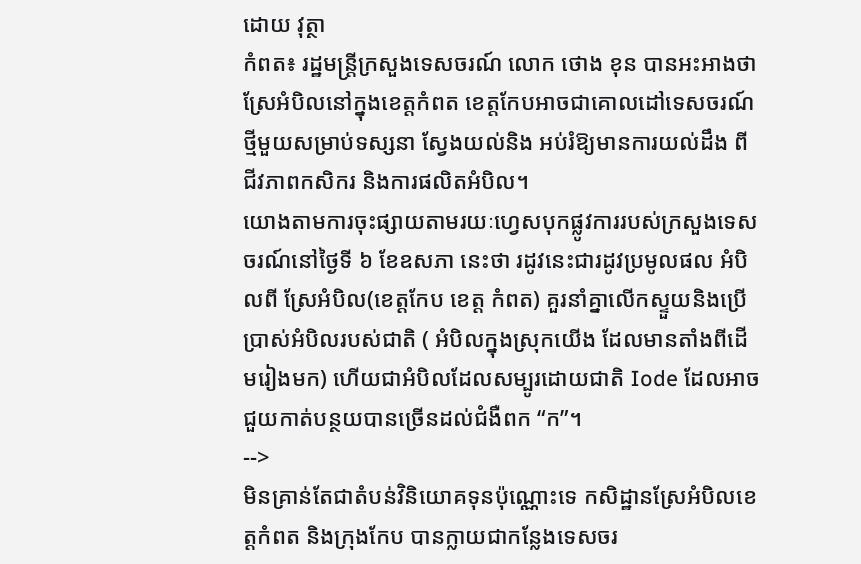ដោយ វុត្ថា
កំពត៖ រដ្ឋមន្ត្រីក្រសួងទេសចរណ៍ លោក ថោង ខុន បានអះអាងថា ស្រែអំបិលនៅក្នុងខេត្តកំពត ខេត្តកែបអាចជាគោលដៅទេសចរណ៍ថ្មីមួយសម្រាប់ទស្សនា ស្វែងយល់និង អប់រំឱ្យមានការយល់ដឹង ពីជីវភាពកសិករ និងការផលិតអំបិល។
យោងតាមការចុះផ្សាយតាមរយៈហ្វេសបុកផ្លូវការរបស់ក្រសួងទេសចរណ៍នៅថ្ងៃទី ៦ ខែឧសភា នេះថា រដូវនេះជារដូវប្រមូលផល អំបិលពី ស្រែអំបិល(ខេត្តកែប ខេត្ត កំពត) គួរនាំគ្នាលើកស្ទួយនិងប្រើប្រាស់អំបិលរបស់ជាតិ ( អំបិលក្នុងស្រុកយើង ដែលមានតាំងពីដើមរៀងមក) ហើយជាអំបិលដែលសម្បូរដោយជាតិ Iode ដែលអាចជួយកាត់បន្ថយបានច្រើនដល់ជំងឺពក “ក”។
-->
មិនគ្រាន់តែជាតំបន់វិនិយោគទុនប៉ុណ្ណោះទេ កសិដ្ឋានស្រែអំបិលខេត្តកំពត និងក្រុងកែប បានក្លាយជាកន្លែងទេសចរ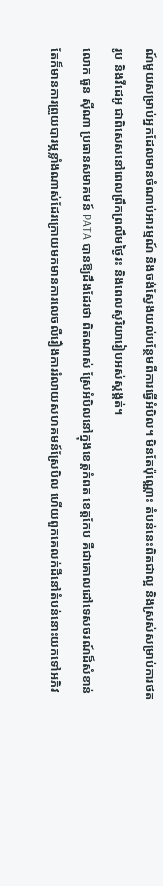ណ៍មួយសម្រាប់អ្នកដែលមានចំណាប់អារម្មណ៍ និងចង់ស្វែងយល់បន្ថែមពីការធ្វើអំបិល។ មិនតែប៉ុណ្ណោះ តំបន់នេះពិតជាល្អ និងស្រស់សម្រាប់ការថតរូប និងវីដេអូ ជាពិសេសនៅពេលព្រឹកព្រលឹមថ្ងៃរះ និងពេលសូរិយារៀបអស់ស្តង្គត់។
លោក ធួន ស៊ីណា ប្រធានសមាគមន៍ PATA បានឱ្យដឹងដែរថា ពិតណាស់ ស្រែអំបិលនៅក្នុងខេត្តកំពត ខេត្តកែប គឺជាគោលដៅទេសចរណ៍ដ៏សំខាន់ តែក៏មានការព្រួយបារម្ភខ្លាំងណាស់ដែរក្រោយមកមានការលេចលឺរឿងការរំលាយសហគមន៍ស្រែបិល ហើយពួកគេលក់ដីនៅតំបន់នោះយកទៅអភិវ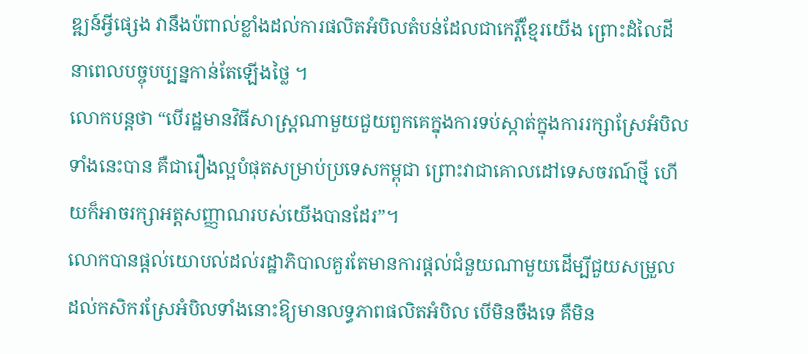ឌ្ឍន៍អ្វីផ្សេង វានឹងប៉ពាល់ខ្លាំងដល់ការផលិតអំបិលតំបន់ដែលជាកេរ្តិ៍ខ្មែរយើង ព្រោះដំលៃដីនាពេលបច្ចុបប្បន្នកាន់តែឡើងថ្លៃ ។
លោកបន្តថា “បើរដ្ឋមានវិធីសាស្រ្តណាមួយជួយពួកគេក្នុងការទប់ស្កាត់ក្នុងការរក្សាស្រែអំបិលទាំងនេះបាន គឺជារឿងល្អបំផុតសម្រាប់ប្រទេសកម្ពុជា ព្រោះវាជាគោលដៅទេសចរណ៍ថ្មី ហើយក៏អាចរក្សាអត្តសញ្ញាណរបស់យើងបានដែរ”។
លោកបានផ្តល់យោបល់ដល់រដ្ឋាភិបាលគួរតែមានការផ្តល់ជំនួយណាមួយដើម្បីជួយសម្រួលដល់កសិករស្រែអំបិលទាំងនោះឱ្យមានលទ្ធភាពផលិតអំបិល បើមិនចឹងទេ គឺមិន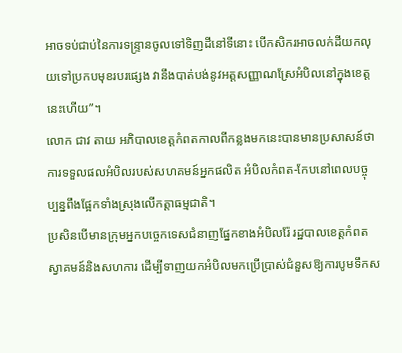អាចទប់ជាប់នៃការទន្រ្ទានចូលទៅទិញដីនៅទីនោះ បើកសិករអាចលក់ដីយកលុយទៅប្រកបមុខរបរផ្សេង វានឹងបាត់បង់នូវអត្តសញ្ញាណស្រែអំបិលនៅក្នុងខេត្តនេះហើយ”។
លោក ជាវ តាយ អភិបាលខេត្តកំពតកាលពីកន្លងមកនេះបានមានប្រសាសន៍ថា ការទទួលផលអំបិលរបស់សហគមន៍អ្នកផលិត អំបិលកំពត-កែបនៅពេលបច្ចុប្បន្នពឹងផ្អែកទាំងស្រុងលើកត្តាធម្មជាតិ។
ប្រសិនបើមានក្រុមអ្នកបច្ចេកទេសជំនាញផ្នែកខាងអំបិលរ៉ែ រដ្ឋបាលខេត្តកំពតស្វាគមន៍និងសហការ ដើម្បីទាញយកអំបិលមកប្រើប្រាស់ជំនួសឱ្យការបូមទឹកស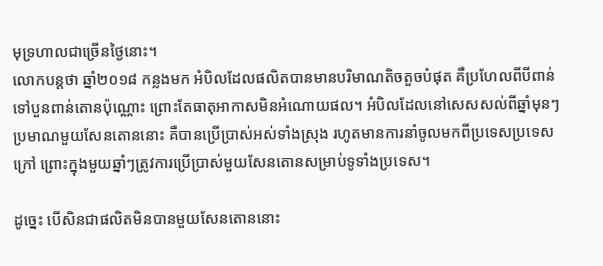មុទ្រហាលជាច្រើនថ្ងៃនោះ។
លោកបន្តថា ឆ្នាំ២០១៨ កន្លងមក អំបិលដែលផលិតបានមានបរិមាណតិចតួចបំផុត គឺប្រហែលពីបីពាន់ទៅបួនពាន់តោនប៉ុណ្ណោះ ព្រោះតែធាតុអាកាសមិនអំណោយផល។ អំបិលដែលនៅសេសសល់ពីឆ្នាំមុនៗប្រមាណមួយសែនតោននោះ គឺបានប្រើប្រាស់អស់ទាំងស្រុង រហូតមានការនាំចូលមកពីប្រទេសប្រទេសក្រៅ ព្រោះក្នុងមួយឆ្នាំៗត្រូវការប្រើប្រាស់មួយសែនតោនសម្រាប់ទូទាំងប្រទេស។

ដូច្នេះ បើសិនជាផលិតមិនបានមួយសែនតោននោះ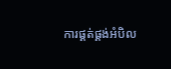ការផ្គត់ផ្គង់អំបិល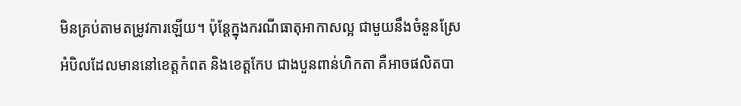មិនគ្រប់តាមតម្រូវការឡើយ។ ប៉ុន្តែក្នុងករណីធាតុអាកាសល្អ ជាមួយនឹងចំនួនស្រែអំបិលដែលមាននៅខេត្តកំពត និងខេត្តកែប ជាងបួនពាន់ហិកតា គឺអាចផលិតបា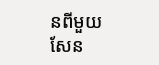នពីមួយសែន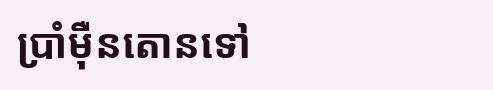ប្រាំម៉ឺនតោនទៅ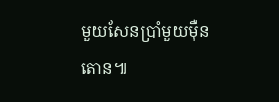មួយសែនប្រាំមួយម៉ឺនតោន៕